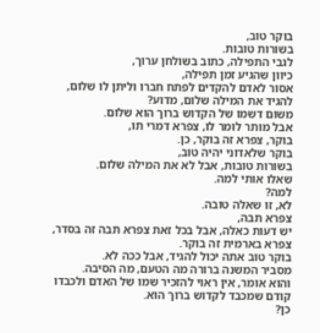בוקר טוב,
בשורות טובות.
לגבי התפילה, כתוב בשולחן ערוך,
כיוון שהגיע זמן תפילה,
אסור לאדם להקדים לפתח חברו וליתן לו שלום,
להגיד את המילה שלום, מדוע?
משום דשמו של הקדוש ברוך הוא שלום.
אבל מותר לומר לו, צפרא דמרי תו,
בוקר, צפרא זה בוקר, כן.
בוקר שלאדוני יהיה טוב,
בשורות טובות, אבל לא את המילה שלום.
שאלו אותי למה.
למה?
לא, זו שאלה טובה.
צפרא תבה,
יש דעות כאלה, אבל בכל זאת צפרא תבה זה בסדר, צפרא בארמית זה בוקר.
בוקר טוב אתה יכול להגיד, אבל ככה לא.
מסביר המשנה ברורה מה הטעם, מה הסיבה.
והוא אומר, אין ראוי להזכיר שמו של האדם ולכבדו
קודם שמכבד לקדוש ברוך הוא.
כן?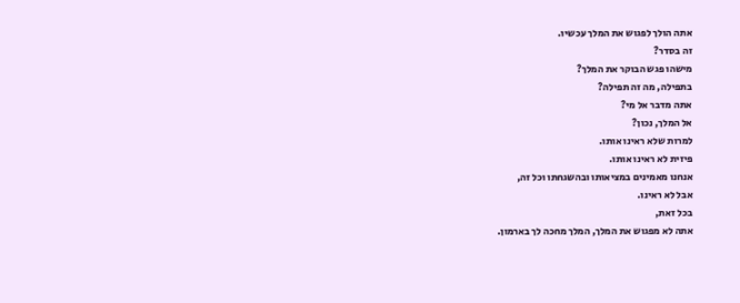אתה הולך לפגוש את המלך עכשיו.
זה בסדר?
מישהו פגש הבוקר את המלך?
בתפילה, מה זה תפילה?
אתה מדבר אל מי?
אל המלך, נכון?
למרות שלא ראינו אותו.
פיזית לא ראינו אותו.
אנחנו מאמינים במציאותו ובהשגחתו וכל זה,
אבל לא ראינו.
בכל זאת,
אתה לא מפגוש את המלך, המלך מחכה לך בארמון.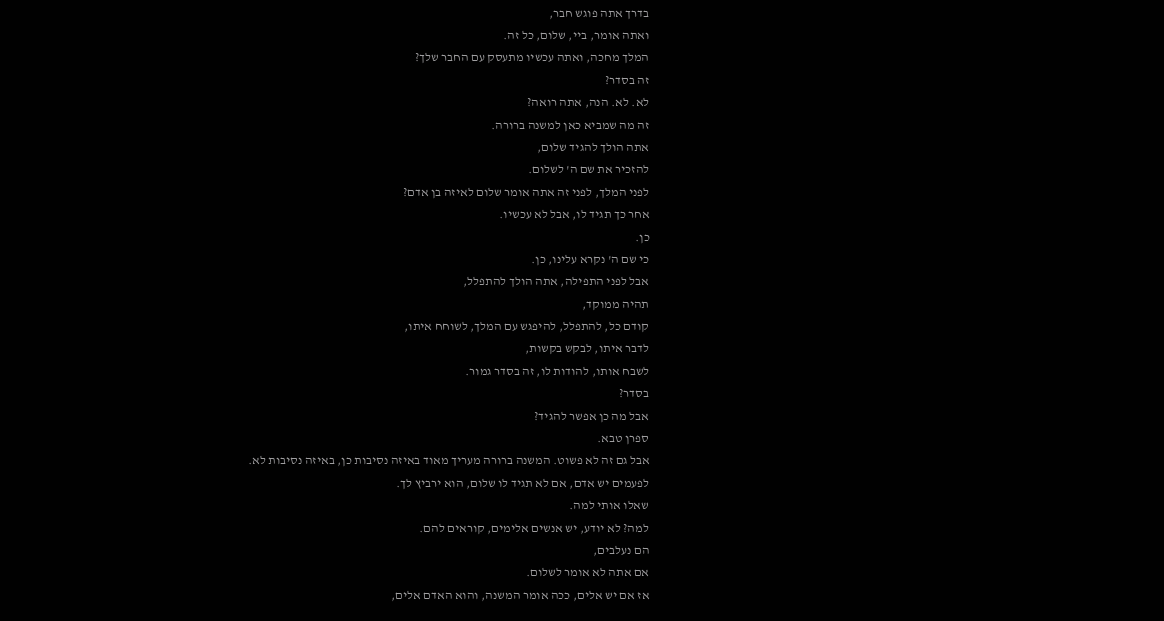בדרך אתה פוגש חבר,
ואתה אומר, ביי, שלום, כל זה.
המלך מחכה, ואתה עכשיו מתעסק עם החבר שלך?
זה בסדר?
לא. לא. הנה, אתה רואה?
זה מה שמביא כאן למשנה ברורה.
אתה הולך להגיד שלום,
להזכיר את שם ה' לשלום.
לפני המלך, לפני זה אתה אומר שלום לאיזה בן אדם?
אחר כך תגיד לו, אבל לא עכשיו.
כן.
כי שם ה' נקרא עלינו, כן.
אבל לפני התפילה, אתה הולך להתפלל,
תהיה ממוקד,
קודם כל, להתפלל, להיפגש עם המלך, לשוחח איתו,
לדבר איתו, לבקש בקשות,
לשבח אותו, להודות לו, זה בסדר גמור.
בסדר?
אבל מה כן אפשר להגיד?
ספרן טבא.
אבל גם זה לא פשוט. המשנה ברורה מעריך מאוד באיזה נסיבות כן, באיזה נסיבות לא.
לפעמים יש אדם, אם לא תגיד לו שלום, הוא ירביץ לך.
שאלו אותי למה.
למה? לא יודע, יש אנשים אלימים, קוראים להם.
הם נעלבים,
אם אתה לא אומר לשלום.
אז אם יש אלים, ככה אומר המשנה, והוא האדם אלים,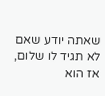שאתה יודע שאם לא תגיד לו שלום,
אז הוא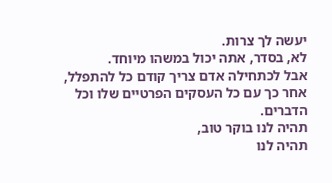יעשה לך צרות.
לא, בסדר, אתה יכול במשהו מיוחד.
אבל לכתחילה אדם צריך קודם כל להתפלל,
אחר כך עם כל העסקים הפרטיים שלו וכל הדברים.
תהיה לנו בוקר טוב,
תהיה לנו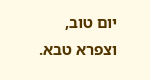יום טוב,
וצפרא טבא.